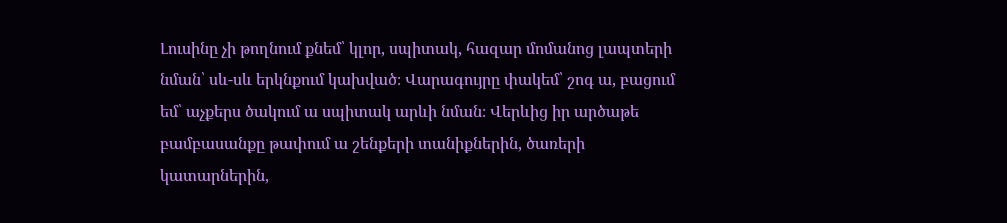Լուսինը չի թողնում քնեմ՝ կլոր, սպիտակ, հազար մոմանոց լապտերի նման՝ սև-սև երկնքում կախված։ Վարագույրը փակեմ՝ շոգ ա, բացում եմ՝ աչքերս ծակում ա սպիտակ արևի նման։ Վերևից իր արծաթե բամբասանքը թափում ա շենքերի տանիքներին, ծառերի կատարներին,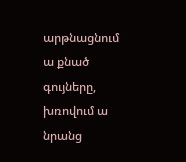արթնացնում ա քնած գույները, խռովում ա նրանց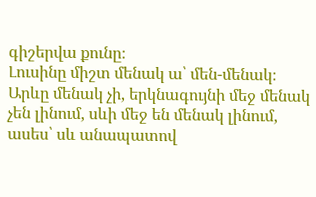գիշերվա քունը։
Լուսինը միշտ մենակ ա՝ մեն-մենակ։ Արևը մենակ չի, երկնագույնի մեջ մենակ չեն լինում, սևի մեջ են մենակ լինում, ասես՝ սև անապատով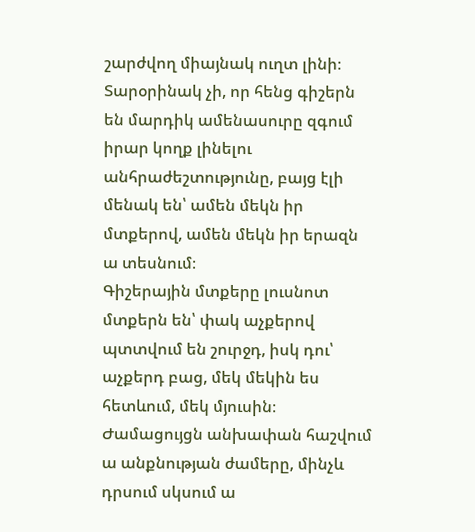շարժվող միայնակ ուղտ լինի։ Տարօրինակ չի, որ հենց գիշերն են մարդիկ ամենասուրը զգում իրար կողք լինելու անհրաժեշտությունը, բայց էլի մենակ են՝ ամեն մեկն իր մտքերով, ամեն մեկն իր երազն ա տեսնում։
Գիշերային մտքերը լուսնոտ մտքերն են՝ փակ աչքերով պտտվում են շուրջդ, իսկ դու՝ աչքերդ բաց, մեկ մեկին ես հետևում, մեկ մյուսին։ Ժամացույցն անխափան հաշվում ա անքնության ժամերը, մինչև դրսում սկսում ա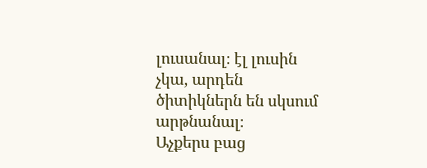լուսանալ։ էլ լուսին չկա, արդեն ծիտիկներն են սկսում արթնանալ։
Աչքերս բաց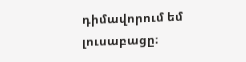դիմավորում եմ լուսաբացը։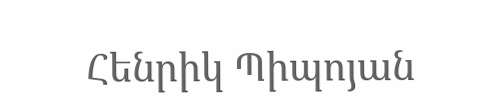Հենրիկ Պիպոյան